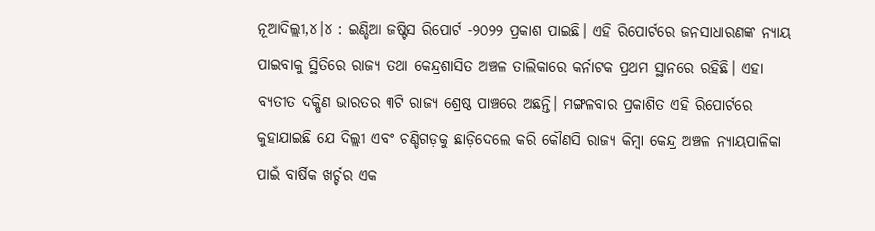ନୂଆଦିଲ୍ଲୀ,୪।୪ : ଇଣ୍ଡିଆ ଜଷ୍ଟିସ ରିପୋର୍ଟ -୨୦୨୨ ପ୍ରକାଶ ପାଇଛି। ଏହି ରିପୋର୍ଟରେ ଜନସାଧାରଣଙ୍କ ନ୍ୟାୟ ପାଇବାକୁ ସ୍ଥିତିରେ ରାଜ୍ୟ ତଥା କେନ୍ଦ୍ରଶାସିତ ଅଞ୍ଚଳ ତାଲିକାରେ କର୍ନାଟକ ପ୍ରଥମ ସ୍ଥାନରେ ରହିଛି। ଏହା ବ୍ୟତୀତ ଦକ୍ଷିଣ ଭାରତର ୩ଟି ରାଜ୍ୟ ଶ୍ରେଷ୍ଠ ପାଞ୍ଚରେ ଅଛନ୍ତି। ମଙ୍ଗଳବାର ପ୍ରକାଶିତ ଏହି ରିପୋର୍ଟରେ କୁହାଯାଇଛି ଯେ ଦିଲ୍ଲୀ ଏବଂ ଚଣ୍ଡିଗଡ଼କୁ ଛାଡ଼ିଦେଲେ କରି କୌଣସି ରାଜ୍ୟ କିମ୍ବା କେନ୍ଦ୍ର ଅଞ୍ଚଳ ନ୍ୟାୟପାଳିକା ପାଇଁ ବାର୍ଷିକ ଖର୍ଚ୍ଚର ଏକ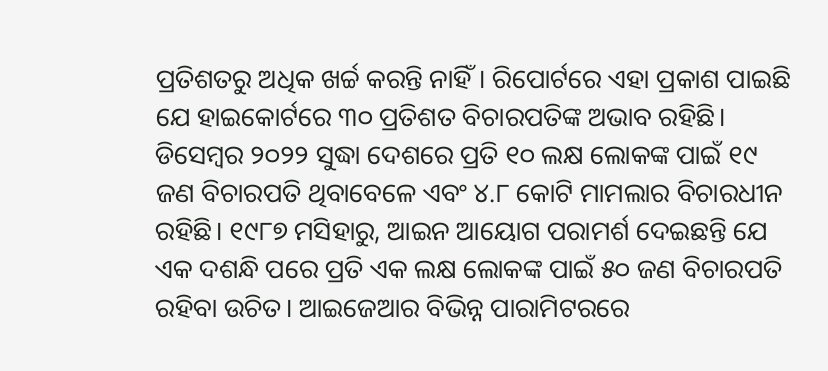ପ୍ରତିଶତରୁ ଅଧିକ ଖର୍ଚ୍ଚ କରନ୍ତି ନାହିଁ। ରିପୋର୍ଟରେ ଏହା ପ୍ରକାଶ ପାଇଛି ଯେ ହାଇକୋର୍ଟରେ ୩୦ ପ୍ରତିଶତ ବିଚାରପତିଙ୍କ ଅଭାବ ରହିଛି।
ଡିସେମ୍ବର ୨୦୨୨ ସୁଦ୍ଧା ଦେଶରେ ପ୍ରତି ୧୦ ଲକ୍ଷ ଲୋକଙ୍କ ପାଇଁ ୧୯ ଜଣ ବିଚାରପତି ଥିବାବେଳେ ଏବଂ ୪.୮ କୋଟି ମାମଲାର ବିଚାରଧୀନ ରହିଛି। ୧୯୮୭ ମସିହାରୁ, ଆଇନ ଆୟୋଗ ପରାମର୍ଶ ଦେଇଛନ୍ତି ଯେ ଏକ ଦଶନ୍ଧି ପରେ ପ୍ରତି ଏକ ଲକ୍ଷ ଲୋକଙ୍କ ପାଇଁ ୫୦ ଜଣ ବିଚାରପତି ରହିବା ଉଚିତ। ଆଇଜେଆର ବିଭିନ୍ନ ପାରାମିଟରରେ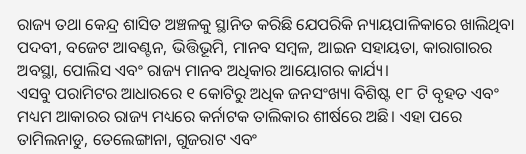ରାଜ୍ୟ ତଥା କେନ୍ଦ୍ର ଶାସିତ ଅଞ୍ଚଳକୁ ସ୍ଥାନିତ କରିଛି ଯେପରିକି ନ୍ୟାୟପାଳିକାରେ ଖାଲିଥିବା ପଦବୀ, ବଜେଟ ଆବଣ୍ଟନ, ଭିତ୍ତିଭୂମି, ମାନବ ସମ୍ବଳ, ଆଇନ ସହାୟତା, କାରାଗାରର ଅବସ୍ଥା, ପୋଲିସ ଏବଂ ରାଜ୍ୟ ମାନବ ଅଧିକାର ଆୟୋଗର କାର୍ଯ୍ୟ।
ଏସବୁ ପରାମିଟର ଆଧାରରେ ୧ କୋଟିରୁ ଅଧିକ ଜନସଂଖ୍ୟା ବିଶିଷ୍ଟ ୧୮ ଟି ବୃହତ ଏବଂ ମଧ୍ୟମ ଆକାରର ରାଜ୍ୟ ମଧ୍ୟରେ କର୍ନାଟକ ତାଲିକାର ଶୀର୍ଷରେ ଅଛି। ଏହା ପରେ ତାମିଲନାଡୁ, ତେଲେଙ୍ଗାନା, ଗୁଜରାଟ ଏବଂ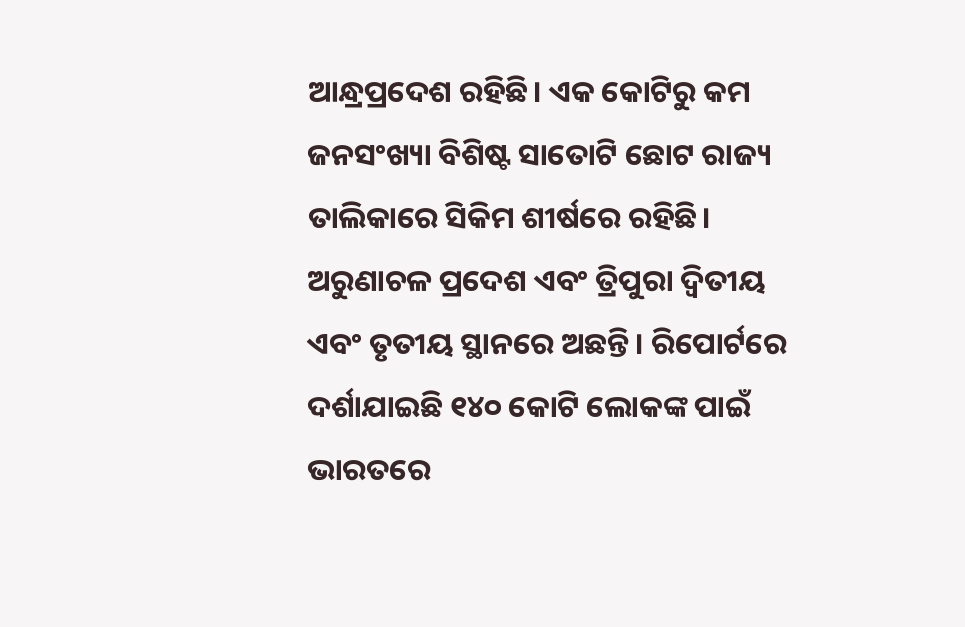ଆନ୍ଧ୍ରପ୍ରଦେଶ ରହିଛି। ଏକ କୋଟିରୁ କମ ଜନସଂଖ୍ୟା ବିଶିଷ୍ଟ ସାତୋଟି ଛୋଟ ରାଜ୍ୟ ତାଲିକାରେ ସିକିମ ଶୀର୍ଷରେ ରହିଛି। ଅରୁଣାଚଳ ପ୍ରଦେଶ ଏବଂ ତ୍ରିପୁରା ଦ୍ୱିତୀୟ ଏବଂ ତୃତୀୟ ସ୍ଥାନରେ ଅଛନ୍ତି। ରିପୋର୍ଟରେ ଦର୍ଶାଯାଇଛି ୧୪୦ କୋଟି ଲୋକଙ୍କ ପାଇଁ ଭାରତରେ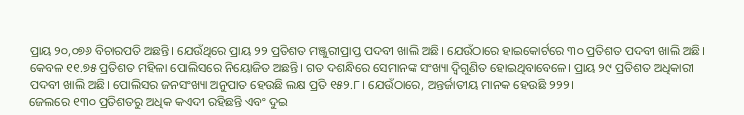ପ୍ରାୟ ୨୦,୦୭୬ ବିଚାରପତି ଅଛନ୍ତି। ଯେଉଁଥିରେ ପ୍ରାୟ ୨୨ ପ୍ରତିଶତ ମଞ୍ଜୁରୀପ୍ରାପ୍ତ ପଦବୀ ଖାଲି ଅଛି। ଯେଉଁଠାରେ ହାଇକୋର୍ଟରେ ୩୦ ପ୍ରତିଶତ ପଦବୀ ଖାଲି ଅଛି।
କେବଳ ୧୧.୭୫ ପ୍ରତିଶତ ମହିଳା ପୋଲିସରେ ନିୟୋଜିତ ଅଛନ୍ତି। ଗତ ଦଶନ୍ଧିରେ ସେମାନଙ୍କ ସଂଖ୍ୟା ଦ୍ୱିଗୁଣିତ ହୋଇଥିବାବେଳେ। ପ୍ରାୟ ୨୯ ପ୍ରତିଶତ ଅଧିକାରୀ ପଦବୀ ଖାଲି ଅଛି। ପୋଲିସର ଜନସଂଖ୍ୟା ଅନୁପାତ ହେଉଛି ଲକ୍ଷ ପ୍ରତି ୧୫୨.୮। ଯେଉଁଠାରେ, ଅନ୍ତର୍ଜାତୀୟ ମାନକ ହେଉଛି ୨୨୨।
ଜେଲରେ ୧୩୦ ପ୍ରତିଶତରୁ ଅଧିକ କଏଦୀ ରହିଛନ୍ତି ଏବଂ ଦୁଇ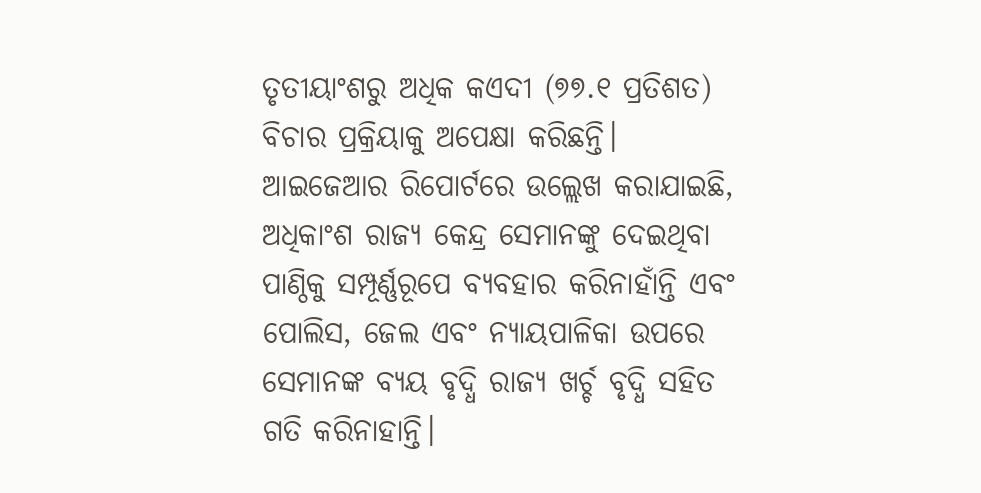ତୃତୀୟାଂଶରୁ ଅଧିକ କଏଦୀ (୭୭.୧ ପ୍ରତିଶତ) ବିଚାର ପ୍ରକ୍ରିୟାକୁ ଅପେକ୍ଷା କରିଛନ୍ତି।
ଆଇଜେଆର ରିପୋର୍ଟରେ ଉଲ୍ଲେଖ କରାଯାଇଛି, ଅଧିକାଂଶ ରାଜ୍ୟ କେନ୍ଦ୍ର ସେମାନଙ୍କୁ ଦେଇଥିବା ପାଣ୍ଠିକୁ ସମ୍ପୂର୍ଣ୍ଣରୂପେ ବ୍ୟବହାର କରିନାହାଁନ୍ତି ଏବଂ ପୋଲିସ, ଜେଲ ଏବଂ ନ୍ୟାୟପାଳିକା ଉପରେ ସେମାନଙ୍କ ବ୍ୟୟ ବୃଦ୍ଧି ରାଜ୍ୟ ଖର୍ଚ୍ଚ ବୃଦ୍ଧି ସହିତ ଗତି କରିନାହାନ୍ତି।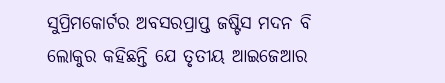ସୁପ୍ରିମକୋର୍ଟର ଅବସରପ୍ରାପ୍ତ ଜଷ୍ଟିସ ମଦନ ବି ଲୋକୁର କହିଛନ୍ତି ଯେ ତୃତୀୟ ଆଇଜେଆର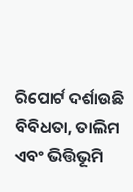ରିପୋର୍ଟ ଦର୍ଶାଉଛି ବିବିଧତା, ତାଲିମ ଏବଂ ଭିତ୍ତିଭୂମି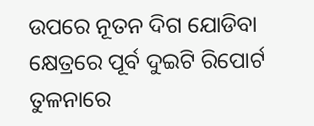ଉପରେ ନୂତନ ଦିଗ ଯୋଡିବା କ୍ଷେତ୍ରରେ ପୂର୍ବ ଦୁଇଟି ରିପୋର୍ଟ ତୁଳନାରେ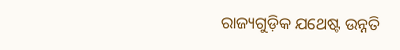ରାଜ୍ୟଗୁଡ଼ିକ ଯଥେଷ୍ଟ ଉନ୍ନତି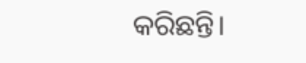କରିଛନ୍ତି।